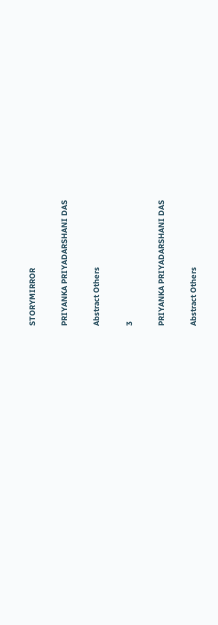STORYMIRROR

PRIYANKA PRIYADARSHANI DAS

Abstract Others

3

PRIYANKA PRIYADARSHANI DAS

Abstract Others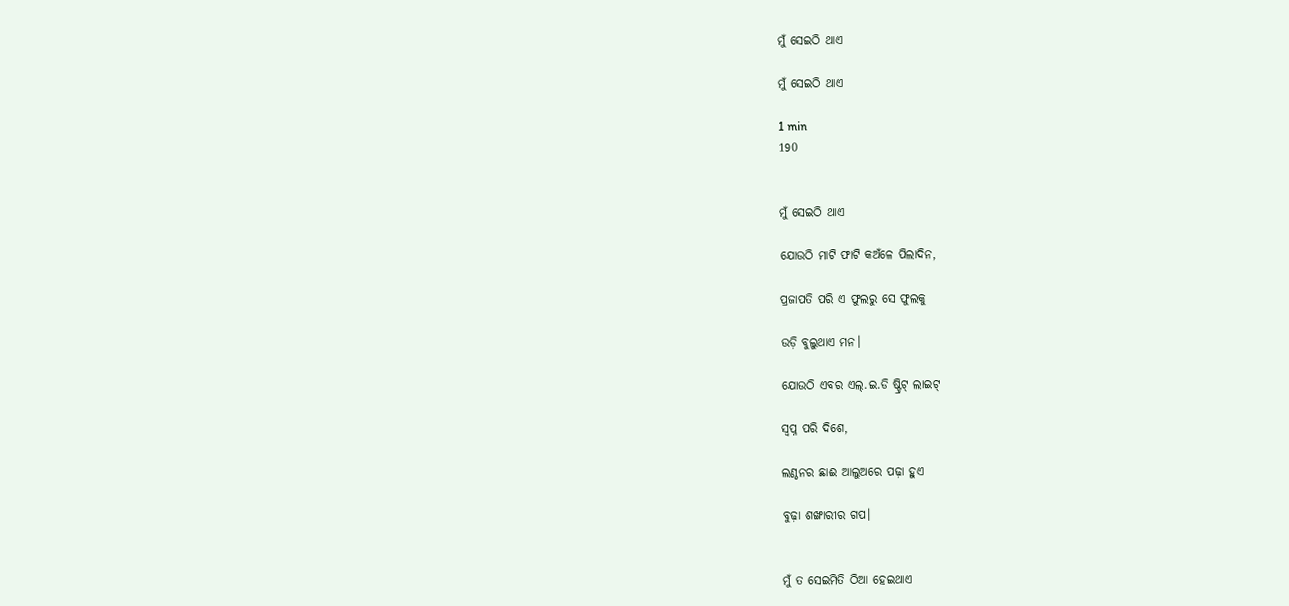ମୁଁ ସେଇଠି ଥାଏ

ମୁଁ ସେଇଠି ଥାଏ

1 min
190


ମୁଁ ସେଇଠି ଥାଏ

ଯୋଉଠି ମାଟି ଫାଟି କଅଁଳେ ପିଲାଦିନ,

ପ୍ରଜାପତି ପରି ଏ ଫୁଲରୁ ସେ ଫୁଲକୁ

ଉଡ଼ି ବୁଲୁଥାଏ ମନ।

ଯୋଉଠି ଏବର ଏଲ୍.ଇ.ଡି ଷ୍ଟ୍ରିଟ୍ ଲାଇଟ୍

ସ୍ୱପ୍ନ ପରି ଦିଶେ,

ଲଣ୍ଠନର ଛାଈ ଆଲୁଅରେ ପଢ଼ା ହୁଏ

ବୁଢ଼ା ଶଙ୍ଖାରୀର ଗପ।


ମୁଁ ତ ସେଇମିତି ଠିଆ ହେଇଥାଏ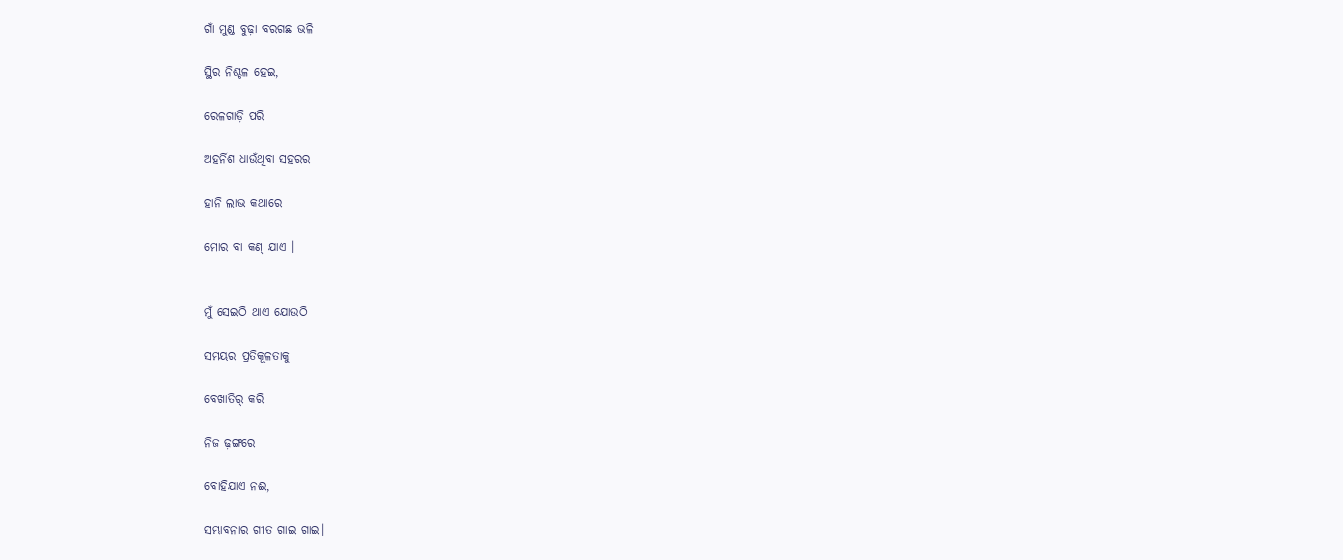ଗାଁ ମୁଣ୍ଡ ବୁଢ଼ା ବରଗଛ ଭଳି

ସ୍ଥିର ନିଶ୍ଚଳ ହେଇ,

ରେଳଗାଡ଼ି ପରି

ଅହର୍ନିଶ ଧାଉଁଥିବା ସହରର

ହାନି ଲାଭ କଥାରେ

ମୋର ବା କଣ୍ ଯାଏ ।


ମୁଁ ସେଇଠି ଥାଏ ଯୋଉଠି

ସମୟର ପ୍ରତିକୂଳତାକୁ

ବେଖାତିର୍ କରି

ନିଜ ଢ଼ଙ୍ଗରେ

ବୋହିଯାଏ ନଈ,

ସମ୍ଭାବନାର ଗୀତ ଗାଇ ଗାଇ।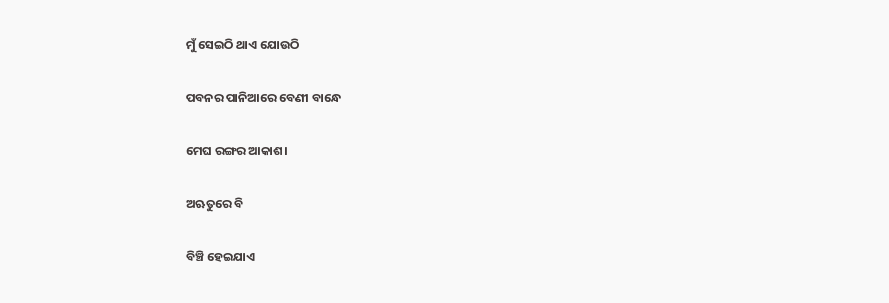ମୁଁ ସେଇଠି ଥାଏ ଯୋଉଠି

ପବନର ପାନିଆରେ ବେଣୀ ବାନ୍ଧେ

ମେଘ ରଙ୍ଗର ଆକାଶ।

ଅଋତୁରେ ବି

ବିଞ୍ଚି ହେଇଯାଏ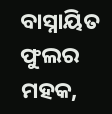ବାସ୍ନାୟିତ ଫୁଲର ମହକ,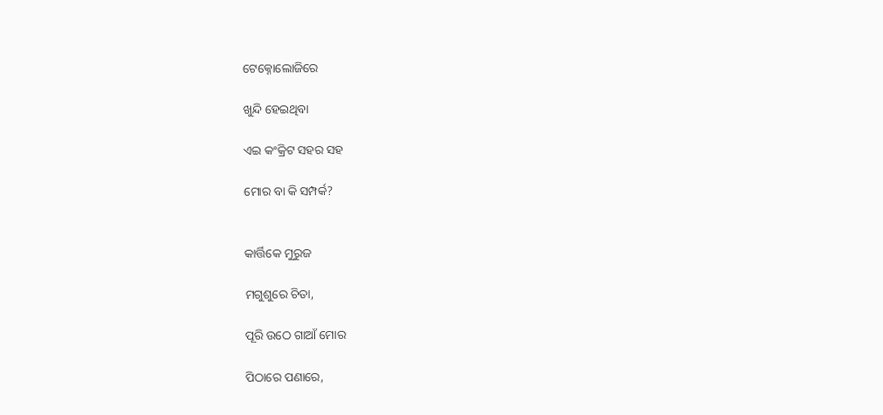ଟେକ୍ନୋଲୋଜିରେ

ଖୁନ୍ଦି ହେଇଥିବା

ଏଇ କଂକ୍ରିଟ ସହର ସହ

ମୋର ବା କି ସମ୍ପର୍କ?


କାର୍ତ୍ତିକେ ମୁରୁଜ

ମଗୁଶୁରେ ଚିତା,

ପୂରି ଉଠେ ଗାଆଁ ମୋର

ପିଠାରେ ପଣାରେ,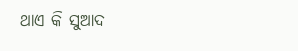ଥାଏ କି ସୁଆଦ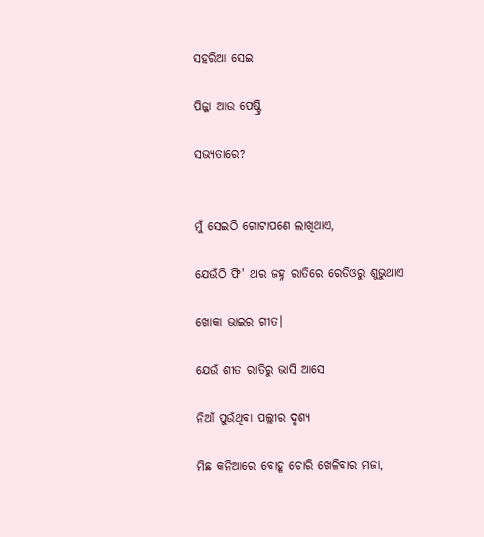ସହରିଆ ସେଇ

ପିଜ୍ଜା ଆଉ ପେଷ୍ଟ୍ରି

ସଭ୍ୟତାରେ?


ମୁଁ ସେଇଠି ଗୋଟାପଣେ ଲାଖିଥାଏ,

ଯେଉଁଠି ଫି' ଥର ଜହ୍ନ ରାତିରେ ରେଡିଓରୁ ଶୁଭୁଥାଏ

ଖୋକା ଭାଇର ଗୀତ।

ଯେଉଁ ଶୀତ ରାତିରୁ ଭାସି ଆସେ

ନିଆଁ ପୁଉଁଥିବା ପଲ୍ଲୀର ଦୃଶ୍ୟ

ମିଛ କନିଆରେ ବୋହୂ ଚୋରି ଖେଳିବାର ମଜା,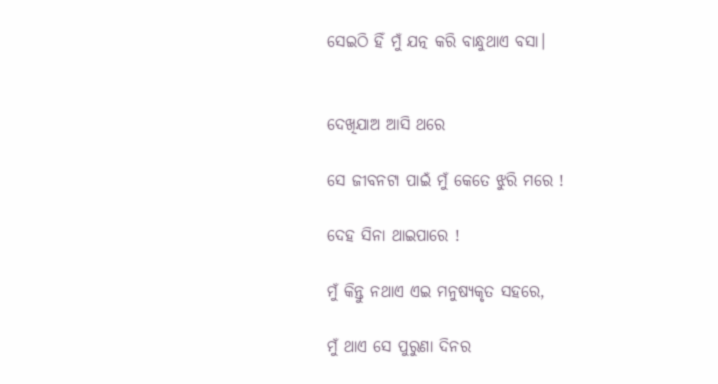ସେଇଠି ହିଁ ମୁଁ ଯତ୍ନ କରି ବାନ୍ଧୁଥାଏ ବସା।


ଦେଖିଯାଅ ଆସି ଥରେ

ସେ ଜୀବନଟା ପାଇଁ ମୁଁ କେତେ ଝୁରି ମରେ !

ଦେହ ସିନା ଥାଇପାରେ !

ମୁଁ କିନ୍ତୁ ନଥାଏ ଏଇ ମନୁଷ୍ୟକୃତ ସହରେ,

ମୁଁ ଥାଏ ସେ ପୁରୁଣା ଦିନର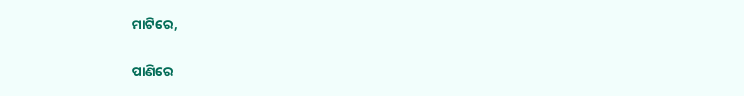ମାଟିରେ,

ପାଣିରେ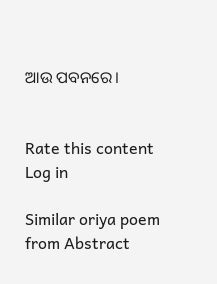ଆଉ ପବନରେ।


Rate this content
Log in

Similar oriya poem from Abstract